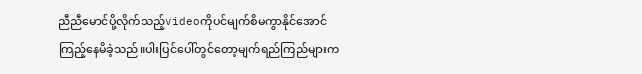ညီညီမောင်ပို့လိုက်သည့်videoကိုပင်မျက်စိမကွာနိုင်အောင်ကြည့်နေမိခဲ့သည်။ပါးပြင်ပေါ်တွင်တော့မျက်ရည်ကြည်များက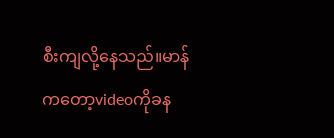စီးကျလို့နေသည်။မာန်ကတော့videoကိုခန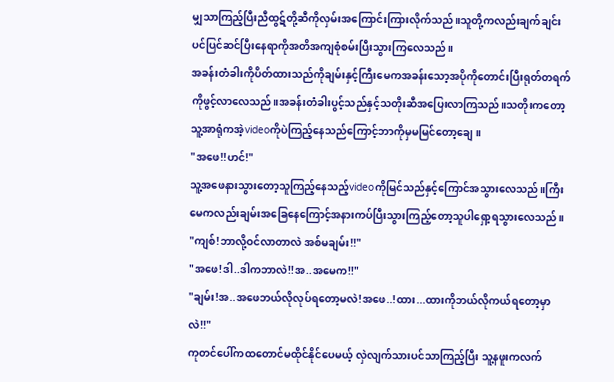မျှသာကြည့်ပြီးညီထွဋ်တို့ဆီကိုလှမ်းအကြောင်းကြားလိုက်သည်။သူတို့ကလည်းချက်ချင်းပင်ပြင်ဆင်ပြီးနေရာကိုအတိအကျစုံစမ်းပြီးသွားကြလေသည်။
အခန်းတံခါးကိုပိတ်ထားသည်ကိုချမ်းနှင့်ကြီးမေကအခန်းသော့အပိုကိုတောင်းပြီးရုတ်တရက်ကိုဖွင့်လာလေသည်။အခန်းတံခါးပွင့်သည်နှင့်သတိုးဆီအပြေးလာကြသည်။သတိုးကတော့သူ့အာရုံကအဲ့videoကိုပဲကြည့်နေသည်ကြောင့်ဘာကိုမှမမြင်တော့ချေ။
"အဖေ!!ဟင်!"
သူ့အဖေနားသွားတော့သူကြည့်နေသည့်videoကိုမြင်သည်နှင့်ကြောင်အသွားလေသည်။ကြီးမေကလည်းချမ်းအခြေနေကြောင့်အနားကပ်ပြီးသွားကြည့်တော့သူပါရှော့ရသွားလေသည်။
"ကျစ်!ဘာလို့ဝင်လာတာလဲ အစ်မချမ်း!!"
"အဖေ!ဒါ..ဒါကဘာလဲ!!အ..အမေက!!"
"ချမ်း!အ..အဖေဘယ်လိုလုပ်ရတော့မလဲ!အဖေ..!ထား...ထားကိုဘယ်လိုကယ်ရတော့မှာလဲ!!"
ကုတင်ပေါ်ကထတောင်မထိုင်နိုင်ပေမယ့် လှဲလျက်သားပင်သာကြည့်ပြီး သူ့နဖူးကလက်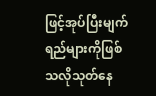ဖြင့်အုပ်ပြီးမျက်ရည်များကိုဖြစ်သလိုသုတ်နေ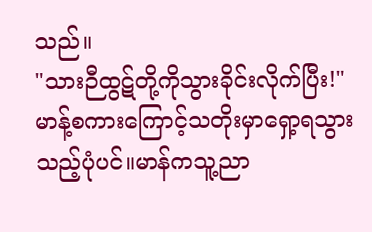သည်။
"သားဉီထွဋ်တို့ကိုသွားခိုင်းလိုက်ပြီး!"
မာန့်စကားကြောင့်သတိုးမှာရှော့ရသွားသည့်ပုံပင်။မာန်ကသူ့ညာ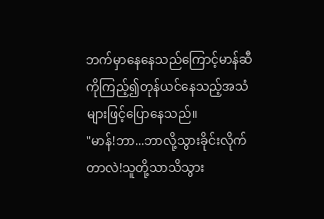ဘက်မှာနေနေသည်ကြောင့်မာန်ဆီကိုကြည့်၍တုန်ယင်နေသည့်အသံများဖြင့်ပြောနေသည်။
"မာန်!ဘာ...ဘာလို့သွားခိုင်းလိုက်တာလဲ!သူတို့သာသိသွား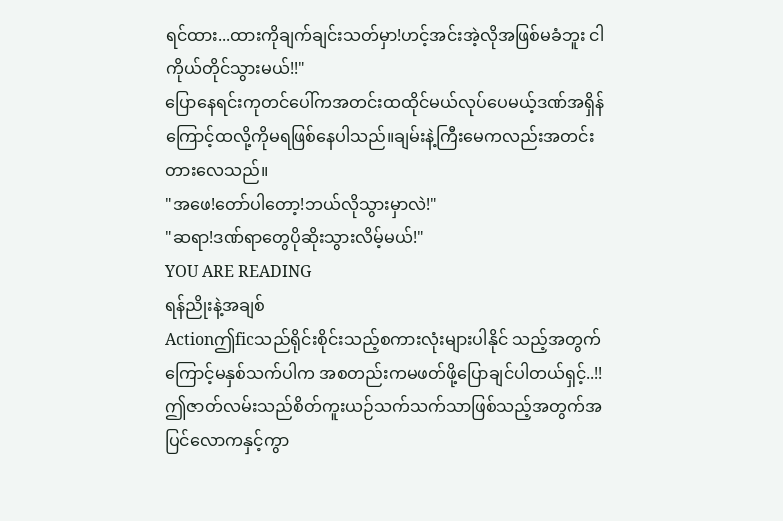ရင်ထား...ထားကိုချက်ချင်းသတ်မှာ!ဟင့်အင်းအဲ့လိုအဖြစ်မခံဘူး ငါကိုယ်တိုင်သွားမယ်!!"
ပြောနေရင်းကုတင်ပေါ်ကအတင်းထထိုင်မယ်လုပ်ပေမယ့်ဒဏ်အရှိန်ကြောင့်ထလို့ကိုမရဖြစ်နေပါသည်။ချမ်းနဲ့ကြီးမေကလည်းအတင်းတားလေသည်။
"အဖေ!တော်ပါတော့!ဘယ်လိုသွားမှာလဲ!"
"ဆရာ!ဒဏ်ရာတွေပိုဆိုးသွားလိမ့်မယ်!"
YOU ARE READING
ရန်ညိုးနဲ့အချစ်
Actionဤficသည်ရိုင်းစိုင်းသည့်စကားလုံးများပါနိုင် သည့်အတွက်ကြောင့်မနှစ်သက်ပါက အစတည်းကမဖတ်ဖို့ပြောချင်ပါတယ်ရှင့်..!! ဤဇာတ်လမ်းသည်စိတ်ကူးယဉ်သက်သက်သာဖြစ်သည့်အတွက်အပြင်လောကနှင့်ကွာ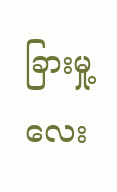ခြားမှု့လေး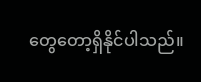တွေတော့ရှိနိုင်ပါသည်။